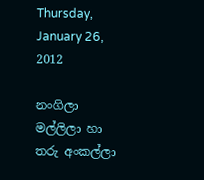Thursday, January 26, 2012

නංගිලා මල්ලිලා හා තරු අංකල්ලා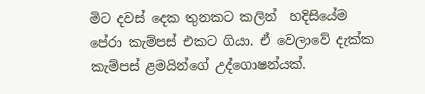මිට දවස් දෙක තුනකට කලින්  හදිසියේම  පේරා කැම්පස් එකට ගියා. ඒ වෙලාවේ දැක්ක කැම්පස් ළමයින්ගේ උද්ගොෂන්යක්.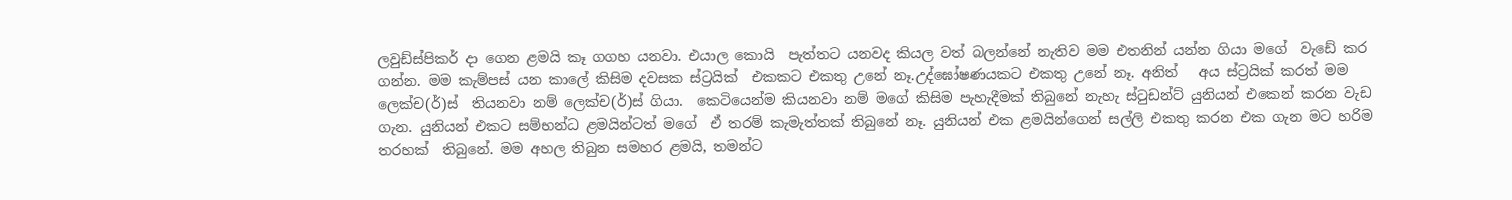ලවුඩ්ස්පිකර් දා ගෙන ළමයි කෑ ගගහ යනවා. එයාල කොයි  පැත්තට යනවද කියල වත් බලන්නේ නැතිව මම එතනින් යන්න ගියා මගේ  වැඩේ කර ගන්න. මම කැම්පස් යන කාලේ කිසිම දවසක ස්ට්‍රයික්  එකකට එකතු උනේ නෑ.උද්ඝෝෂණයකට එකතු උනේ නෑ. අනිත්   අය ස්ට්‍රයික් කරත් මම ලෙක්ච(ර්)ස්  තියනවා නම් ලෙක්ච(ර්)ස් ගියා.  කෙටියෙන්ම කියනවා නම් මගේ කිසිම පැහැදීමක් තිබුනේ නැහැ ස්ටුඩන්ට් යුනියන් එකෙන් කරන වැඩ ගැන. යුනියන් එකට සම්භන්ධ ළමයින්ටත් මගේ  ඒ තරම් කැමැත්තක් තිබුනේ නෑ. යුනියන් එක ළමයින්ගෙන් සල්ලි එකතු කරන එක ගැන මට හරිම තරහක්  තිබුනේ. මම අහල තිබුන සමහර ළමයි, තමන්ට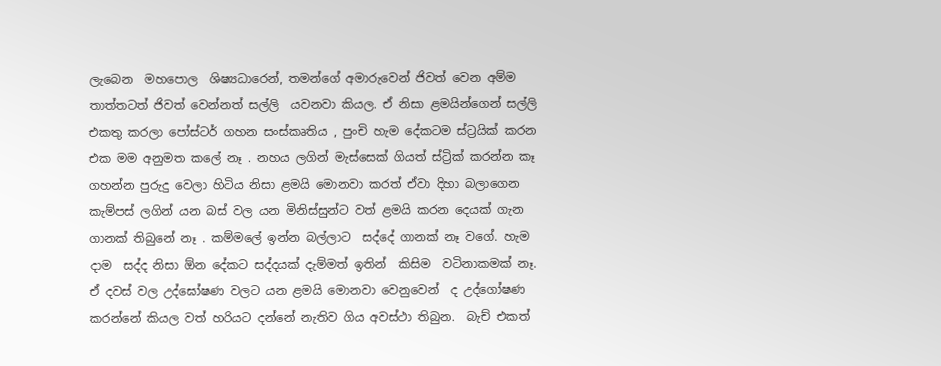ලැබෙන  මහපොල  ශිෂ්‍යධාරෙන්, තමන්ගේ අමාරුවෙන් ජිවත් වෙන අම්ම තාත්තටත් ජිවත් වෙන්නත් සල්ලි  යවනවා කියල. ඒ නිසා ළමයින්ගෙන් සල්ලි එකතු කරලා පෝස්ටර් ගහන සංස්කෘතිය , පුංචි හැම දේකටම ස්ට්‍රයික් කරන  එක මම අනුමත කලේ නෑ . නහය ලගින් මැස්සෙක් ගියත් ස්ට්‍රික් කරන්න කෑ ගහන්න පුරුදු වෙලා හිටිය නිසා ළමයි මොනවා කරත් ඒවා දිහා බලාගෙන කැම්පස් ලගින් යන බස් වල යන මිනිස්සුන්ට වත් ළමයි කරන දෙයක් ගැන ගානක් තිබුනේ නෑ . කම්මලේ ඉන්න බල්ලාට  සද්දේ ගානක් නෑ වගේ. හැම දාම  සද්ද නිසා ඕන දේකට සද්දයක් දැම්මත් ඉතින්  කිසිම  වටිනාකමක් නෑ. ඒ දවස් වල උද්ඝෝෂණ වලට යන ළමයි මොනවා වෙනුවෙන්  ද උද්ගෝෂණ කරන්නේ කියල වත් හරියට දන්නේ නැතිව ගිය අවස්ථා තිබුන.  බැච් එකත්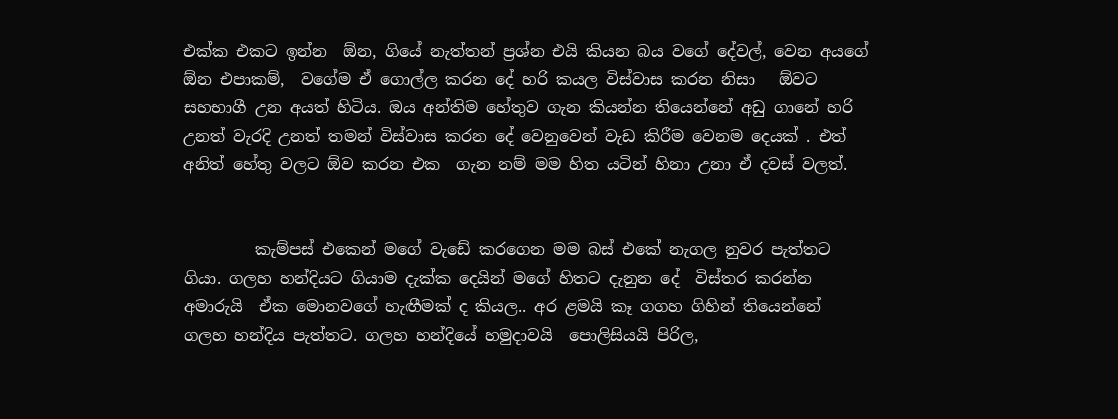එක්ක එකට ඉන්න  ඕන, ගියේ නැත්තන් ප්‍රශ්න එයි කියන බය වගේ දේවල්, වෙන අයගේ ඕන එපාකම්,  වගේම ඒ ගොල්ල කරන දේ හරි කයල විස්වාස කරන නිසා   ඕවට සහභාගී උන අයත් හිටිය. ඔය අන්තිම හේතුව ගැන කියන්න තියෙන්නේ අඩු ගානේ හරි උනත් වැරදි උනත් තමන් විස්වාස කරන දේ වෙනුවෙන් වැඩ කිරීම වෙනම දෙයක් . එත් අනිත් හේතු වලට ඕව කරන එක  ගැන නම් මම හිත යටින් හිනා උනා ඒ දවස් වලත්.


         කැම්පස් එකෙන් මගේ වැඩේ කරගෙන මම බස් එකේ නැගල නුවර පැත්තට ගියා. ගලහ හන්දියට ගියාම දැක්ක දෙයින් මගේ හිතට දැනුන දේ  විස්තර කරන්න අමාරුයි  ඒක මොනවගේ හැඟීමක් ද කියල.. අර ළමයි කෑ ගගහ ගිහින් තියෙන්නේ ගලහ හන්දිය පැත්තට. ගලහ හන්දියේ හමුදාවයි  පොලිසියයි පිරිල,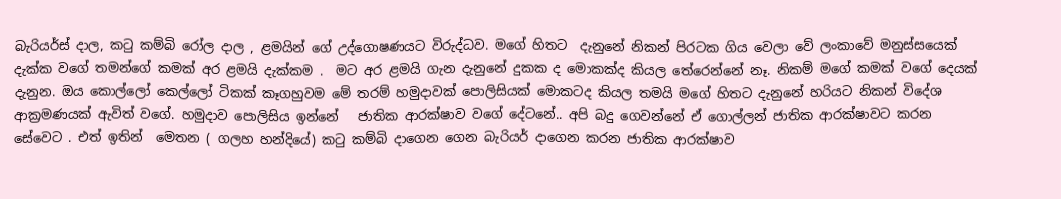බැරියර්ස් දාල, කටු කම්බි රෝල දාල , ළමයින් ගේ උද්ගොෂණයට විරුද්ධව. මගේ හිතට  දැනුනේ නිකන් පිරටක ගිය වෙලා වේ ලංකාවේ මනුස්සයෙක් දැක්ක වගේ තමන්ගේ කමක් අර ළමයි දැක්කම .  මට අර ළමයි ගැන දැනුනේ දුකක ද මොකක්ද කියල තේරෙන්නේ නෑ. නිකම් මගේ කමක් වගේ දෙයක් දැනුන. ඔය කොල්ලෝ කෙල්ලෝ ටිකක් කෑගහුවම මේ තරම් හමුදාවක් පොලිසියක් මොකටද කියල තමයි මගේ හිතට දැනුනේ හරියට නිකන් විදේශ ආක්‍රමණයක් ඇවිත් වගේ. හමුදාව පොලිසිය ඉන්නේ   ජාතික ආරක්ෂාව වගේ දේටනේ.. අපි බදු ගෙවන්නේ ඒ ගොල්ලන් ජාතික ආරක්ෂාවට කරන සේවෙට . එත් ඉතින්  මෙතන ( ගලහ හන්දියේ) කටු කම්බි දාගෙන ගෙන බැරියර් දාගෙන කරන ජාතික ආරක්ෂාව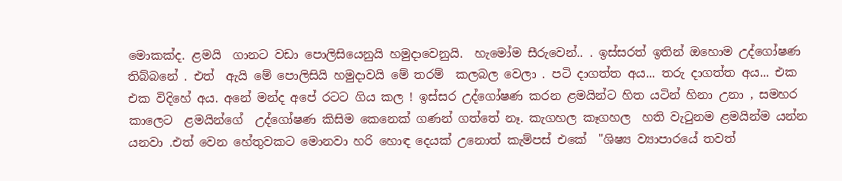මොකක්ද. ළමයි  ගානට වඩා පොලිසියෙනුයි හමුදාවෙනුයි.  හැමෝම සීරුවෙන්.. . ඉස්සරත් ඉතින් ඔහොම උද්ගෝෂණ තිබ්බනේ . එත්  ඇයි මේ පොලිසියි හමුදාවයි මේ තරම්  කලබල වෙලා . පටි දාගත්ත අය... තරු දාගත්ත අය... එක එක විදිහේ අය. අනේ මන්ද අපේ රටට ගිය කල ! ඉස්සර උද්ගෝෂණ කරන ළමයින්ට හිත යටින් හිනා උනා , සමහර කාලෙට  ළමයින්ගේ  උද්ගෝෂණ කිසිම කෙනෙක් ගණන් ගත්තේ නෑ. කැගහල කෑගහල  හති වැටුනම ළමයින්ම යන්න යනවා .එත් වෙන හේතුවකට මොනවා හරි හොඳ දෙයක් උනොත් කැම්පස් එකේ  "ශිෂ්‍ය ව්‍යාපාරයේ තවත්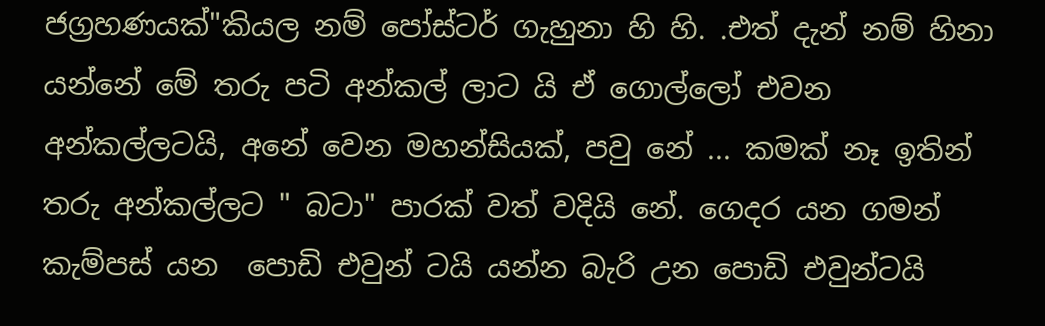ජග්‍රහණයක්"කියල නම් පෝස්ටර් ගැහුනා හි හි. .එත් දැන් නම් හිනා  යන්නේ මේ තරු පටි අන්කල් ලාට යි ඒ ගොල්ලෝ එවන අන්කල්ලටයි, අනේ වෙන මහන්සියක්, පවු නේ ... කමක් නෑ ඉතින් තරු අන්කල්ලට " බටා" පාරක් වත් වදියි නේ. ගෙදර යන ගමන් කැම්පස් යන  පොඩි එවුන් ටයි යන්න බැරි උන පොඩි එවුන්ටයි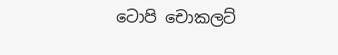ටොපි චොකලට්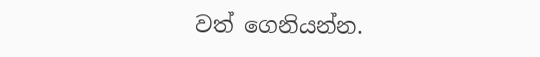වත් ගෙනියන්න.